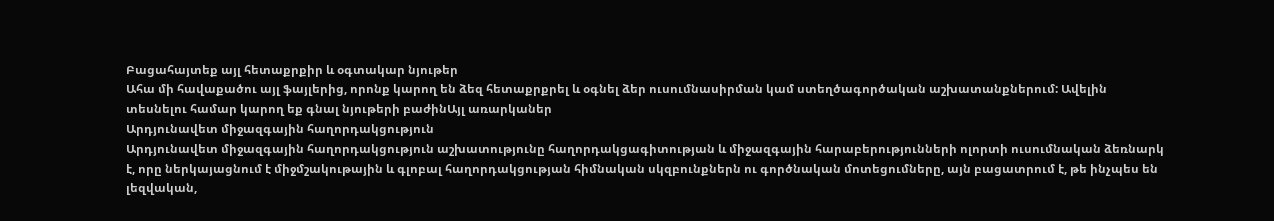Բացահայտեք այլ հետաքրքիր և օգտակար նյութեր
Ահա մի հավաքածու այլ ֆայլերից, որոնք կարող են ձեզ հետաքրքրել և օգնել ձեր ուսումնասիրման կամ ստեղծագործական աշխատանքներում: Ավելին տեսնելու համար կարող եք գնալ նյութերի բաժինԱյլ առարկաներ
Արդյունավետ միջազգային հաղորդակցություն
Արդյունավետ միջազգային հաղորդակցություն աշխատությունը հաղորդակցագիտության և միջազգային հարաբերությունների ոլորտի ուսումնական ձեռնարկ է, որը ներկայացնում է միջմշակութային և գլոբալ հաղորդակցության հիմնական սկզբունքներն ու գործնական մոտեցումները, այն բացատրում է, թե ինչպես են լեզվական,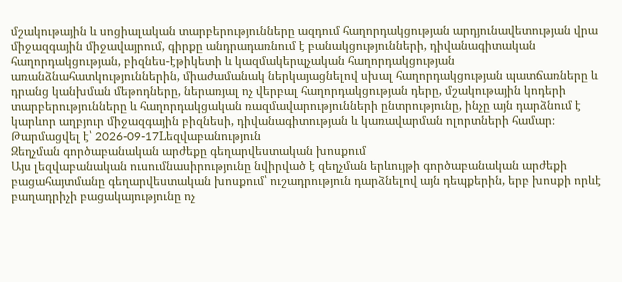մշակութային և սոցիալական տարբերությունները ազդում հաղորդակցության արդյունավետության վրա միջազգային միջավայրում, գիրքը անդրադառնում է բանակցությունների, դիվանագիտական հաղորդակցության, բիզնես-էթիկետի և կազմակերպչական հաղորդակցության առանձնահատկություններին, միաժամանակ ներկայացնելով սխալ հաղորդակցության պատճառները և դրանց կանխման մեթոդները, ներառյալ ոչ վերբալ հաղորդակցության դերը, մշակութային կոդերի տարբերությունները և հաղորդակցական ռազմավարությունների ընտրությունը, ինչը այն դարձնում է կարևոր աղբյուր միջազգային բիզնեսի, դիվանագիտության և կառավարման ոլորտների համար։
Թարմացվել է՝ 2026-09-17Lեզվաբանություն
Զեղչման գործաբանական արժեքը գեղարվեստական խոսքում
Այս լեզվաբանական ուսումնասիրությունը նվիրված է զեղչման երևույթի գործաբանական արժեքի բացահայտմանը գեղարվեստական խոսքում՝ ուշադրություն դարձնելով այն դեպքերին, երբ խոսքի որևէ բաղադրիչի բացակայությունը ոչ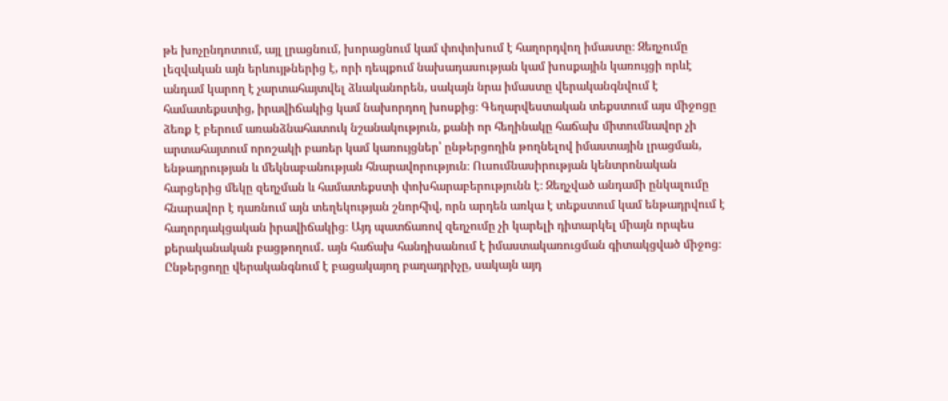թե խոչընդոտում, այլ լրացնում, խորացնում կամ փոփոխում է հաղորդվող իմաստը։ Զեղչումը լեզվական այն երևույթներից է, որի դեպքում նախադասության կամ խոսքային կառույցի որևէ անդամ կարող է չարտահայտվել ձևականորեն, սակայն նրա իմաստը վերականգնվում է համատեքստից, իրավիճակից կամ նախորդող խոսքից։ Գեղարվեստական տեքստում այս միջոցը ձեռք է բերում առանձնահատուկ նշանակություն, քանի որ հեղինակը հաճախ միտումնավոր չի արտահայտում որոշակի բառեր կամ կառույցներ՝ ընթերցողին թողնելով իմաստային լրացման, ենթադրության և մեկնաբանության հնարավորություն։ Ուսումնասիրության կենտրոնական հարցերից մեկը զեղչման և համատեքստի փոխհարաբերությունն է։ Զեղչված անդամի ընկալումը հնարավոր է դառնում այն տեղեկության շնորհիվ, որն արդեն առկա է տեքստում կամ ենթադրվում է հաղորդակցական իրավիճակից։ Այդ պատճառով զեղչումը չի կարելի դիտարկել միայն որպես քերականական բացթողում․ այն հաճախ հանդիսանում է իմաստակառուցման գիտակցված միջոց։ Ընթերցողը վերականգնում է բացակայող բաղադրիչը, սակայն այդ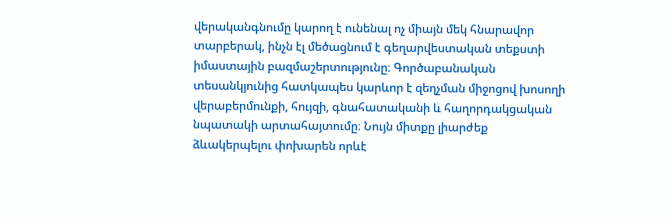վերականգնումը կարող է ունենալ ոչ միայն մեկ հնարավոր տարբերակ, ինչն էլ մեծացնում է գեղարվեստական տեքստի իմաստային բազմաշերտությունը։ Գործաբանական տեսանկյունից հատկապես կարևոր է զեղչման միջոցով խոսողի վերաբերմունքի, հույզի, գնահատականի և հաղորդակցական նպատակի արտահայտումը։ Նույն միտքը լիարժեք ձևակերպելու փոխարեն որևէ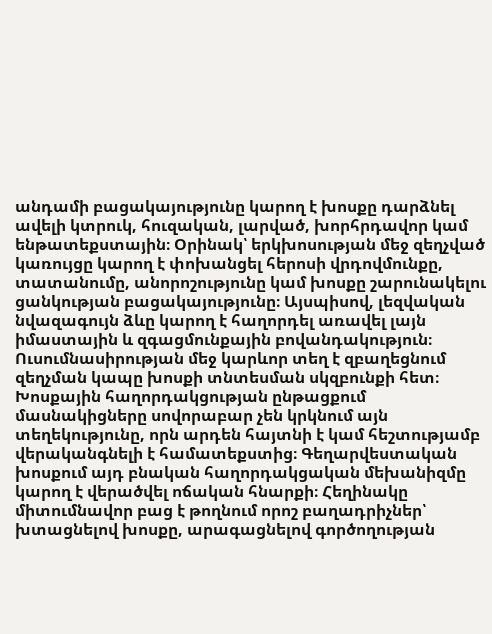անդամի բացակայությունը կարող է խոսքը դարձնել ավելի կտրուկ, հուզական, լարված, խորհրդավոր կամ ենթատեքստային։ Օրինակ՝ երկխոսության մեջ զեղչված կառույցը կարող է փոխանցել հերոսի վրդովմունքը, տատանումը, անորոշությունը կամ խոսքը շարունակելու ցանկության բացակայությունը։ Այսպիսով, լեզվական նվազագույն ձևը կարող է հաղորդել առավել լայն իմաստային և զգացմունքային բովանդակություն։ Ուսումնասիրության մեջ կարևոր տեղ է զբաղեցնում զեղչման կապը խոսքի տնտեսման սկզբունքի հետ։ Խոսքային հաղորդակցության ընթացքում մասնակիցները սովորաբար չեն կրկնում այն տեղեկությունը, որն արդեն հայտնի է կամ հեշտությամբ վերականգնելի է համատեքստից։ Գեղարվեստական խոսքում այդ բնական հաղորդակցական մեխանիզմը կարող է վերածվել ոճական հնարքի։ Հեղինակը միտումնավոր բաց է թողնում որոշ բաղադրիչներ՝ խտացնելով խոսքը, արագացնելով գործողության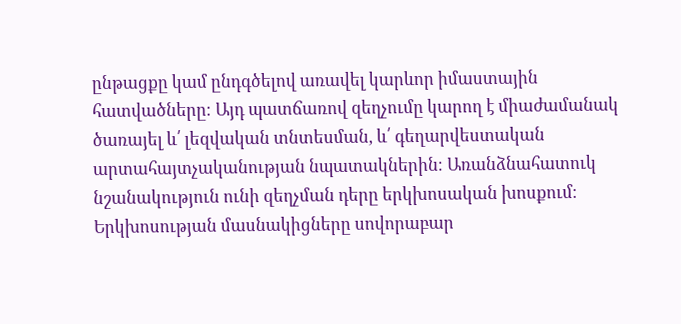ընթացքը կամ ընդգծելով առավել կարևոր իմաստային հատվածները։ Այդ պատճառով զեղչումը կարող է միաժամանակ ծառայել և՛ լեզվական տնտեսման, և՛ գեղարվեստական արտահայտչականության նպատակներին։ Առանձնահատուկ նշանակություն ունի զեղչման դերը երկխոսական խոսքում։ Երկխոսության մասնակիցները սովորաբար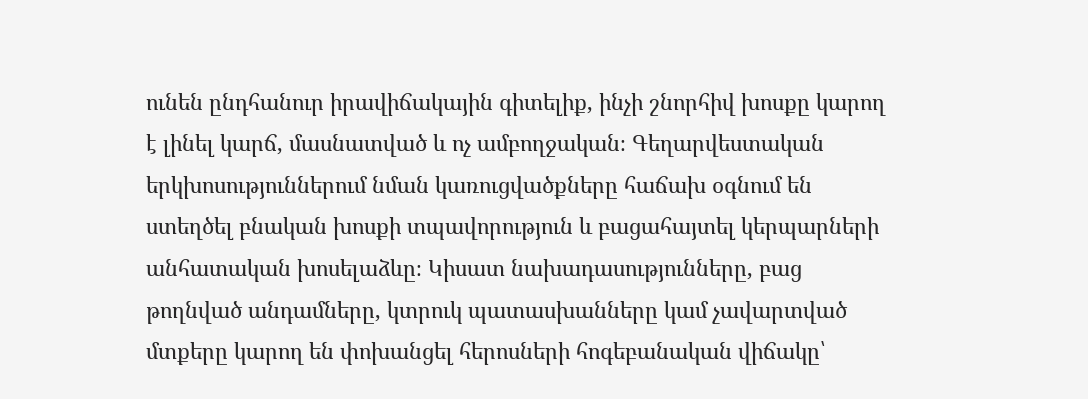ունեն ընդհանուր իրավիճակային գիտելիք, ինչի շնորհիվ խոսքը կարող է լինել կարճ, մասնատված և ոչ ամբողջական։ Գեղարվեստական երկխոսություններում նման կառուցվածքները հաճախ օգնում են ստեղծել բնական խոսքի տպավորություն և բացահայտել կերպարների անհատական խոսելաձևը։ Կիսատ նախադասությունները, բաց թողնված անդամները, կտրուկ պատասխանները կամ չավարտված մտքերը կարող են փոխանցել հերոսների հոգեբանական վիճակը՝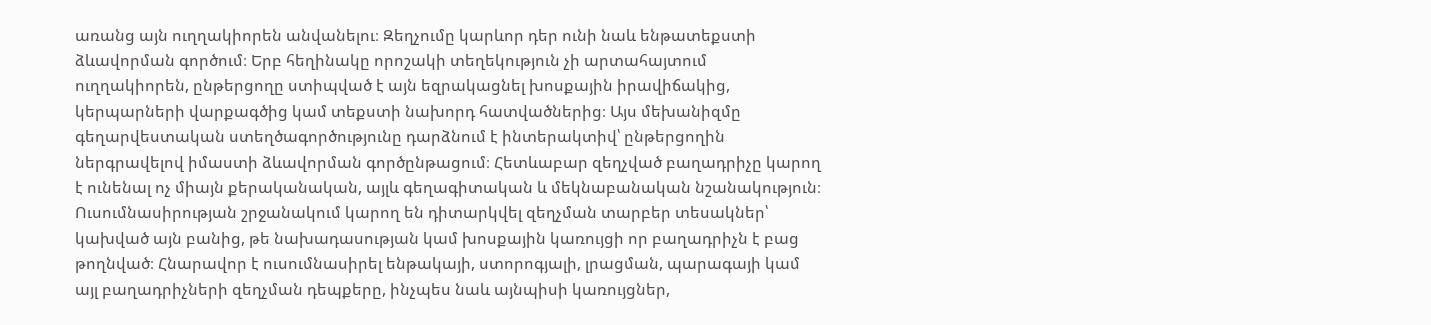առանց այն ուղղակիորեն անվանելու։ Զեղչումը կարևոր դեր ունի նաև ենթատեքստի ձևավորման գործում։ Երբ հեղինակը որոշակի տեղեկություն չի արտահայտում ուղղակիորեն, ընթերցողը ստիպված է այն եզրակացնել խոսքային իրավիճակից, կերպարների վարքագծից կամ տեքստի նախորդ հատվածներից։ Այս մեխանիզմը գեղարվեստական ստեղծագործությունը դարձնում է ինտերակտիվ՝ ընթերցողին ներգրավելով իմաստի ձևավորման գործընթացում։ Հետևաբար զեղչված բաղադրիչը կարող է ունենալ ոչ միայն քերականական, այլև գեղագիտական և մեկնաբանական նշանակություն։ Ուսումնասիրության շրջանակում կարող են դիտարկվել զեղչման տարբեր տեսակներ՝ կախված այն բանից, թե նախադասության կամ խոսքային կառույցի որ բաղադրիչն է բաց թողնված։ Հնարավոր է ուսումնասիրել ենթակայի, ստորոգյալի, լրացման, պարագայի կամ այլ բաղադրիչների զեղչման դեպքերը, ինչպես նաև այնպիսի կառույցներ,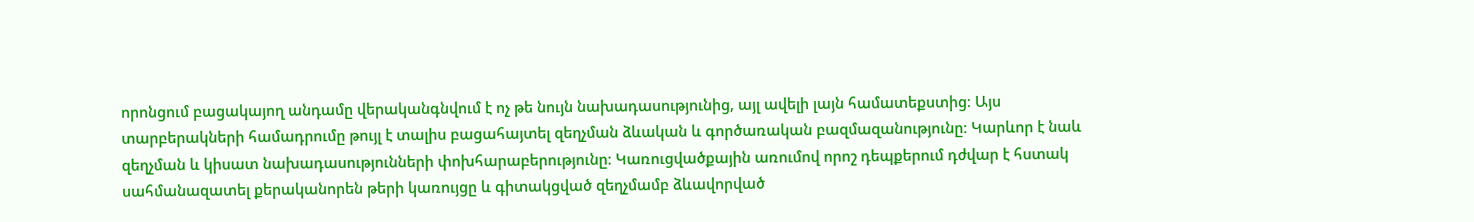որոնցում բացակայող անդամը վերականգնվում է ոչ թե նույն նախադասությունից, այլ ավելի լայն համատեքստից։ Այս տարբերակների համադրումը թույլ է տալիս բացահայտել զեղչման ձևական և գործառական բազմազանությունը։ Կարևոր է նաև զեղչման և կիսատ նախադասությունների փոխհարաբերությունը։ Կառուցվածքային առումով որոշ դեպքերում դժվար է հստակ սահմանազատել քերականորեն թերի կառույցը և գիտակցված զեղչմամբ ձևավորված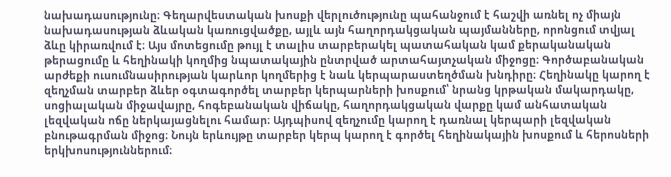նախադասությունը։ Գեղարվեստական խոսքի վերլուծությունը պահանջում է հաշվի առնել ոչ միայն նախադասության ձևական կառուցվածքը, այլև այն հաղորդակցական պայմանները, որոնցում տվյալ ձևը կիրառվում է։ Այս մոտեցումը թույլ է տալիս տարբերակել պատահական կամ քերականական թերացումը և հեղինակի կողմից նպատակային ընտրված արտահայտչական միջոցը։ Գործաբանական արժեքի ուսումնասիրության կարևոր կողմերից է նաև կերպարաստեղծման խնդիրը։ Հեղինակը կարող է զեղչման տարբեր ձևեր օգտագործել տարբեր կերպարների խոսքում՝ նրանց կրթական մակարդակը, սոցիալական միջավայրը, հոգեբանական վիճակը, հաղորդակցական վարքը կամ անհատական լեզվական ոճը ներկայացնելու համար։ Այդպիսով զեղչումը կարող է դառնալ կերպարի լեզվական բնութագրման միջոց։ Նույն երևույթը տարբեր կերպ կարող է գործել հեղինակային խոսքում և հերոսների երկխոսություններում։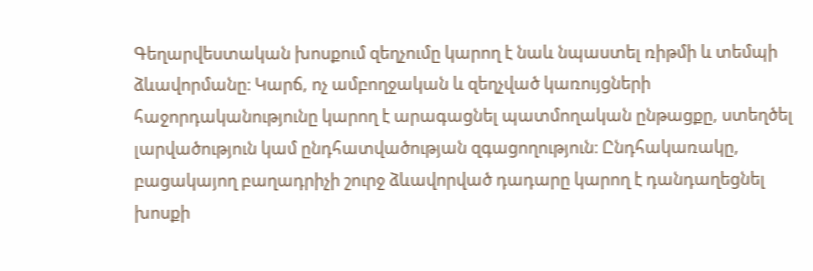Գեղարվեստական խոսքում զեղչումը կարող է նաև նպաստել ռիթմի և տեմպի ձևավորմանը։ Կարճ, ոչ ամբողջական և զեղչված կառույցների հաջորդականությունը կարող է արագացնել պատմողական ընթացքը, ստեղծել լարվածություն կամ ընդհատվածության զգացողություն։ Ընդհակառակը, բացակայող բաղադրիչի շուրջ ձևավորված դադարը կարող է դանդաղեցնել խոսքի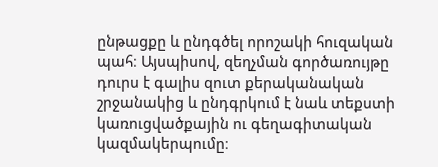ընթացքը և ընդգծել որոշակի հուզական պահ։ Այսպիսով, զեղչման գործառույթը դուրս է գալիս զուտ քերականական շրջանակից և ընդգրկում է նաև տեքստի կառուցվածքային ու գեղագիտական կազմակերպումը։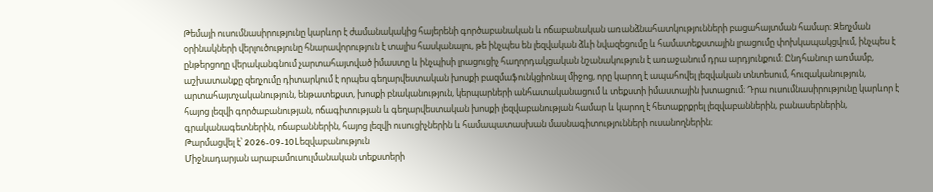Թեմայի ուսումնասիրությունը կարևոր է ժամանակակից հայերենի գործաբանական և ոճաբանական առանձնահատկությունների բացահայտման համար։ Զեղչման օրինակների վերլուծությունը հնարավորություն է տալիս հասկանալու, թե ինչպես են լեզվական ձևի նվազեցումը և համատեքստային լրացումը փոխկապակցվում, ինչպես է ընթերցողը վերականգնում չարտահայտված իմաստը և ինչպիսի լրացուցիչ հաղորդակցական նշանակություն է առաջանում դրա արդյունքում։ Ընդհանուր առմամբ, աշխատանքը զեղչումը դիտարկում է որպես գեղարվեստական խոսքի բազմաֆունկցիոնալ միջոց, որը կարող է ապահովել լեզվական տնտեսում, հուզականություն, արտահայտչականություն, ենթատեքստ, խոսքի բնականություն, կերպարների անհատականացում և տեքստի իմաստային խտացում։ Դրա ուսումնասիրությունը կարևոր է հայոց լեզվի գործաբանության, ոճագիտության և գեղարվեստական խոսքի լեզվաբանության համար և կարող է հետաքրքրել լեզվաբաններին, բանասերներին, գրականագետներին, ոճաբաններին, հայոց լեզվի ուսուցիչներին և համապատասխան մասնագիտությունների ուսանողներին։
Թարմացվել է՝ 2026-09-10Lեզվաբանություն
Միջնադարյան արաբամուսուլմանական տեքստերի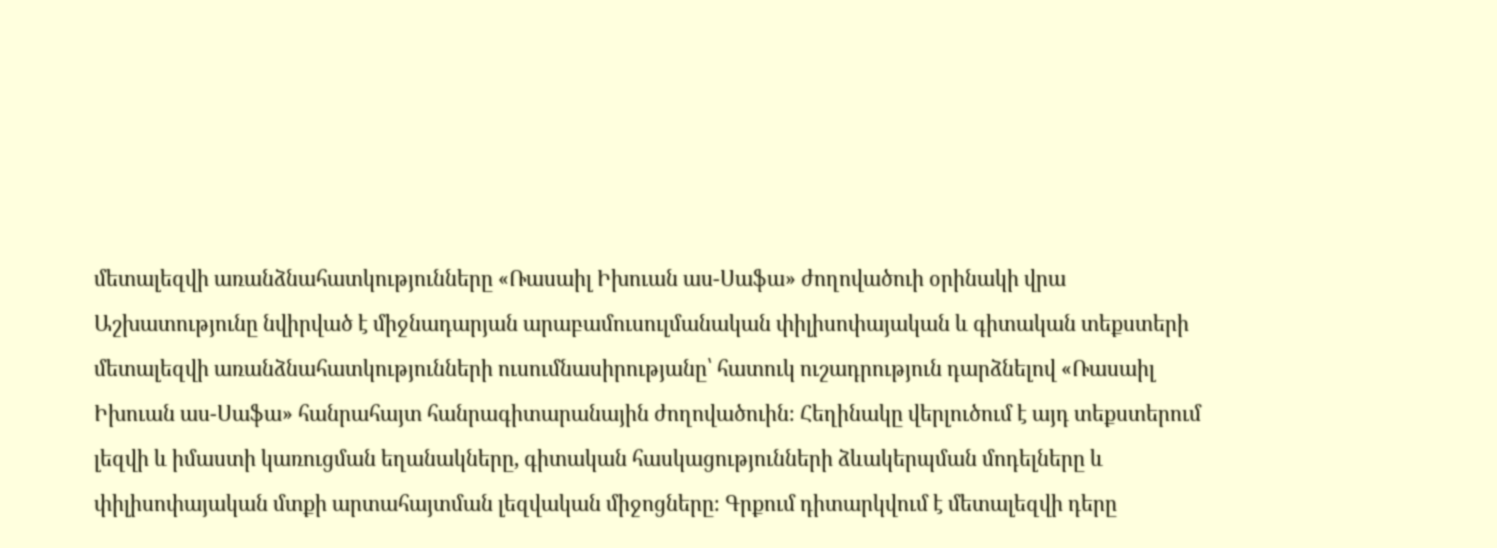մետալեզվի առանձնահատկությունները «Ռասաիլ Իխուան աս-Սաֆա» ժողովածուի օրինակի վրա
Աշխատությունը նվիրված է միջնադարյան արաբամուսուլմանական փիլիսոփայական և գիտական տեքստերի մետալեզվի առանձնահատկությունների ուսումնասիրությանը՝ հատուկ ուշադրություն դարձնելով «Ռասաիլ Իխուան աս-Սաֆա» հանրահայտ հանրագիտարանային ժողովածուին։ Հեղինակը վերլուծում է այդ տեքստերում լեզվի և իմաստի կառուցման եղանակները, գիտական հասկացությունների ձևակերպման մոդելները և փիլիսոփայական մտքի արտահայտման լեզվական միջոցները։ Գրքում դիտարկվում է մետալեզվի դերը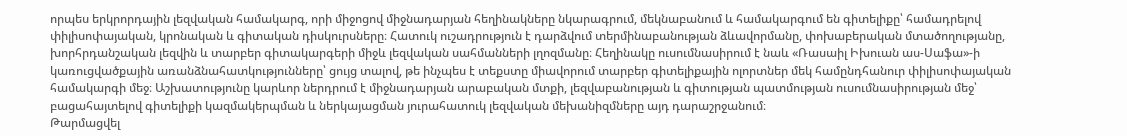որպես երկրորդային լեզվական համակարգ, որի միջոցով միջնադարյան հեղինակները նկարագրում, մեկնաբանում և համակարգում են գիտելիքը՝ համադրելով փիլիսոփայական, կրոնական և գիտական դիսկուրսները։ Հատուկ ուշադրություն է դարձվում տերմինաբանության ձևավորմանը, փոխաբերական մտածողությանը, խորհրդանշական լեզվին և տարբեր գիտակարգերի միջև լեզվական սահմանների լղոզմանը։ Հեղինակը ուսումնասիրում է նաև «Ռասաիլ Իխուան աս-Սաֆա»-ի կառուցվածքային առանձնահատկությունները՝ ցույց տալով, թե ինչպես է տեքստը միավորում տարբեր գիտելիքային ոլորտներ մեկ համընդհանուր փիլիսոփայական համակարգի մեջ։ Աշխատությունը կարևոր ներդրում է միջնադարյան արաբական մտքի, լեզվաբանության և գիտության պատմության ուսումնասիրության մեջ՝ բացահայտելով գիտելիքի կազմակերպման և ներկայացման յուրահատուկ լեզվական մեխանիզմները այդ դարաշրջանում։
Թարմացվել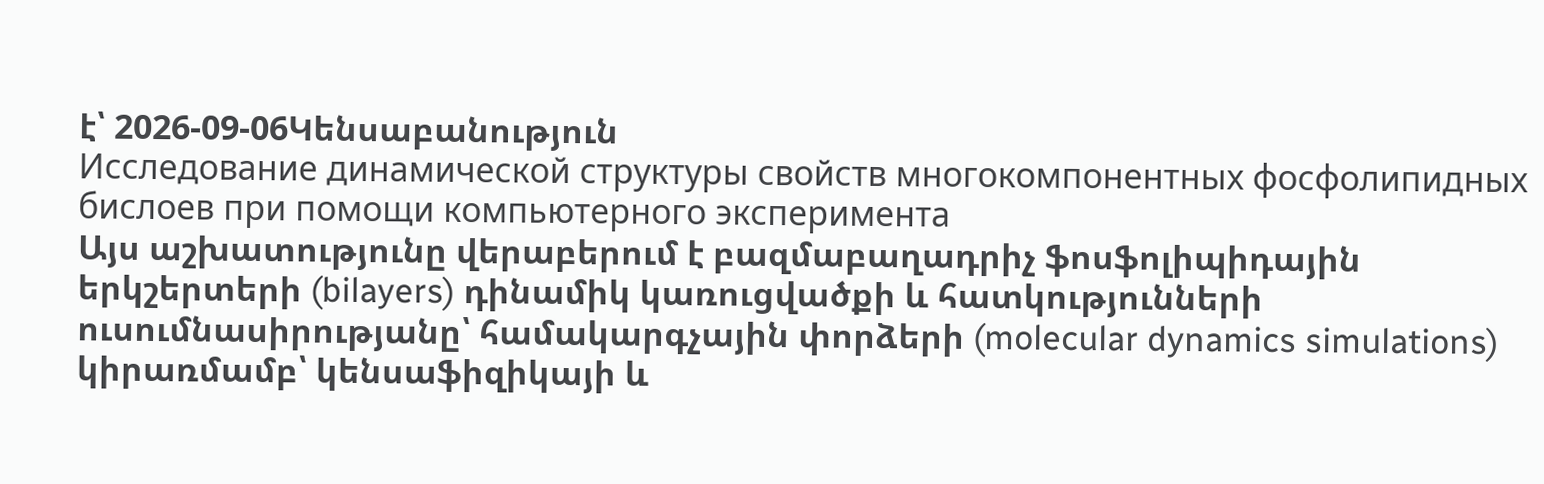է՝ 2026-09-06Կենսաբանություն
Исследование динамической структуры свойств многокомпонентных фосфолипидных бислоев при помощи компьютерного эксперимента
Այս աշխատությունը վերաբերում է բազմաբաղադրիչ ֆոսֆոլիպիդային երկշերտերի (bilayers) դինամիկ կառուցվածքի և հատկությունների ուսումնասիրությանը՝ համակարգչային փորձերի (molecular dynamics simulations) կիրառմամբ՝ կենսաֆիզիկայի և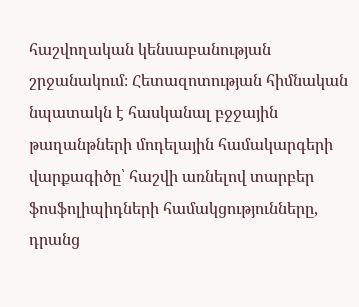հաշվողական կենսաբանության շրջանակում։ Հետազոտության հիմնական նպատակն է հասկանալ բջջային թաղանթների մոդելային համակարգերի վարքագիծը՝ հաշվի առնելով տարբեր ֆոսֆոլիպիդների համակցությունները, դրանց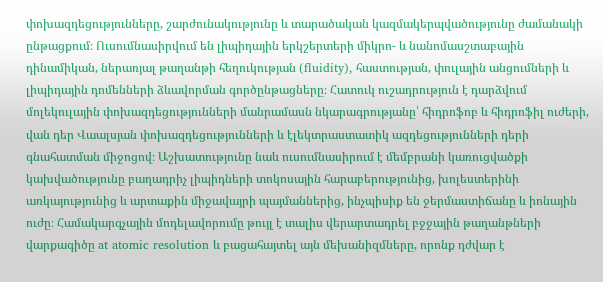փոխազդեցությունները, շարժունակությունը և տարածական կազմակերպվածությունը ժամանակի ընթացքում։ Ուսումնասիրվում են լիպիդային երկշերտերի միկրո- և նանոմասշտաբային դինամիկան, ներառյալ թաղանթի հեղուկության (fluidity), հաստության, փուլային անցումների և լիպիդային դոմենների ձևավորման գործընթացները։ Հատուկ ուշադրություն է դարձվում մոլեկուլային փոխազդեցությունների մանրամասն նկարագրությանը՝ հիդրոֆոբ և հիդրոֆիլ ուժերի, վան դեր Վաալսյան փոխազդեցությունների և էլեկտրաստատիկ ազդեցությունների դերի գնահատման միջոցով։ Աշխատությունը նաև ուսումնասիրում է մեմբրանի կառուցվածքի կախվածությունը բաղադրիչ լիպիդների տոկոսային հարաբերությունից, խոլեստերինի առկայությունից և արտաքին միջավայրի պայմաններից, ինչպիսիք են ջերմաստիճանը և իոնային ուժը։ Համակարգչային մոդելավորումը թույլ է տալիս վերարտադրել բջջային թաղանթների վարքագիծը at atomic resolution և բացահայտել այն մեխանիզմները, որոնք դժվար է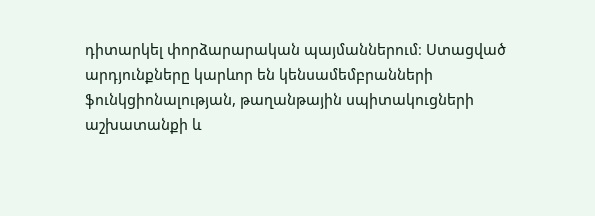դիտարկել փորձարարական պայմաններում։ Ստացված արդյունքները կարևոր են կենսամեմբրանների ֆունկցիոնալության, թաղանթային սպիտակուցների աշխատանքի և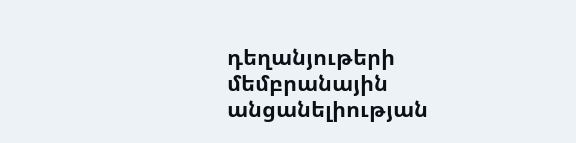դեղանյութերի մեմբրանային անցանելիության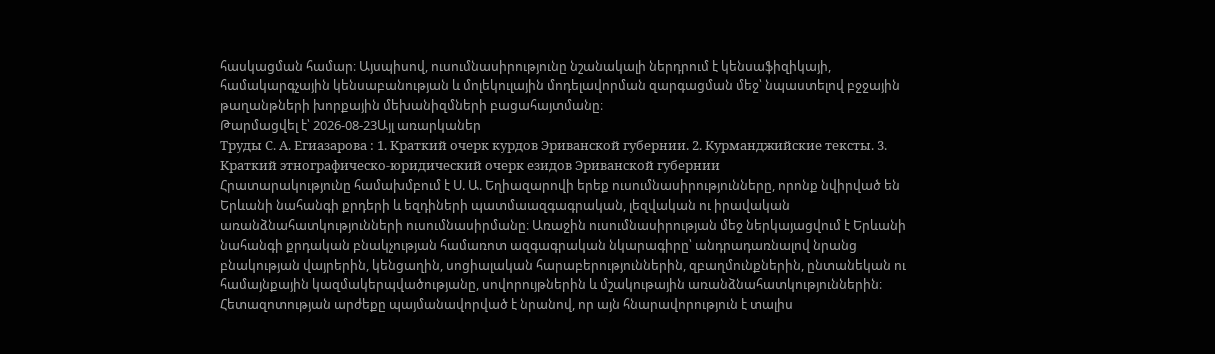հասկացման համար։ Այսպիսով, ուսումնասիրությունը նշանակալի ներդրում է կենսաֆիզիկայի, համակարգչային կենսաբանության և մոլեկուլային մոդելավորման զարգացման մեջ՝ նպաստելով բջջային թաղանթների խորքային մեխանիզմների բացահայտմանը։
Թարմացվել է՝ 2026-08-23Այլ առարկաներ
Труды С. А. Егиазарова : 1. Краткий очерк курдов Эриванской губернии. 2. Курманджийские тексты. 3. Краткий этнографическо-юридический очерк езидов Эриванской губернии
Հրատարակությունը համախմբում է Ս. Ա. Եղիազարովի երեք ուսումնասիրությունները, որոնք նվիրված են Երևանի նահանգի քրդերի և եզդիների պատմաազգագրական, լեզվական ու իրավական առանձնահատկությունների ուսումնասիրմանը։ Առաջին ուսումնասիրության մեջ ներկայացվում է Երևանի նահանգի քրդական բնակչության համառոտ ազգագրական նկարագիրը՝ անդրադառնալով նրանց բնակության վայրերին, կենցաղին, սոցիալական հարաբերություններին, զբաղմունքներին, ընտանեկան ու համայնքային կազմակերպվածությանը, սովորույթներին և մշակութային առանձնահատկություններին։ Հետազոտության արժեքը պայմանավորված է նրանով, որ այն հնարավորություն է տալիս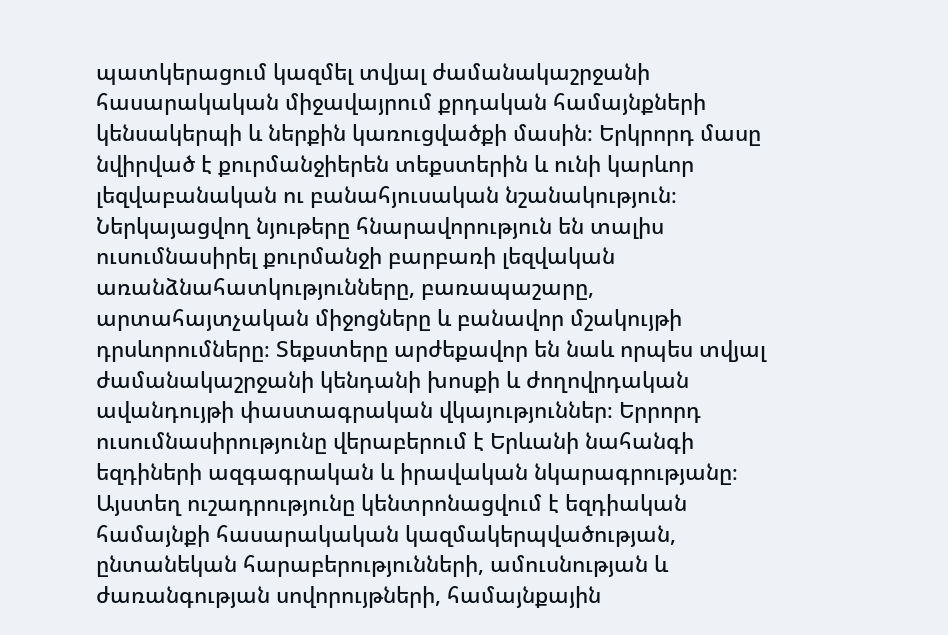պատկերացում կազմել տվյալ ժամանակաշրջանի հասարակական միջավայրում քրդական համայնքների կենսակերպի և ներքին կառուցվածքի մասին։ Երկրորդ մասը նվիրված է քուրմանջիերեն տեքստերին և ունի կարևոր լեզվաբանական ու բանահյուսական նշանակություն։ Ներկայացվող նյութերը հնարավորություն են տալիս ուսումնասիրել քուրմանջի բարբառի լեզվական առանձնահատկությունները, բառապաշարը, արտահայտչական միջոցները և բանավոր մշակույթի դրսևորումները։ Տեքստերը արժեքավոր են նաև որպես տվյալ ժամանակաշրջանի կենդանի խոսքի և ժողովրդական ավանդույթի փաստագրական վկայություններ։ Երրորդ ուսումնասիրությունը վերաբերում է Երևանի նահանգի եզդիների ազգագրական և իրավական նկարագրությանը։ Այստեղ ուշադրությունը կենտրոնացվում է եզդիական համայնքի հասարակական կազմակերպվածության, ընտանեկան հարաբերությունների, ամուսնության և ժառանգության սովորույթների, համայնքային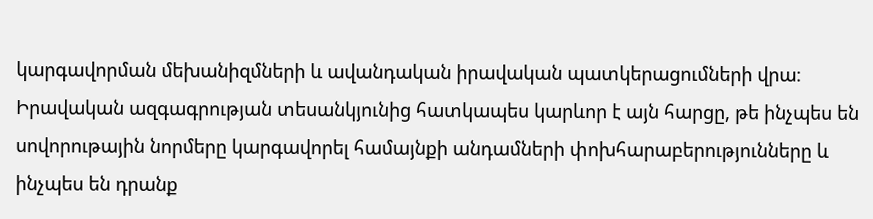կարգավորման մեխանիզմների և ավանդական իրավական պատկերացումների վրա։ Իրավական ազգագրության տեսանկյունից հատկապես կարևոր է այն հարցը, թե ինչպես են սովորութային նորմերը կարգավորել համայնքի անդամների փոխհարաբերությունները և ինչպես են դրանք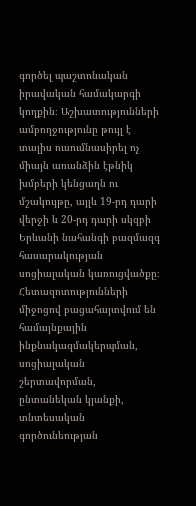գործել պաշտոնական իրավական համակարգի կողքին։ Աշխատությունների ամբողջությունը թույլ է տալիս ուսումնասիրել ոչ միայն առանձին էթնիկ խմբերի կենցաղն ու մշակույթը, այլև 19-րդ դարի վերջի և 20-րդ դարի սկզբի Երևանի նահանգի բազմազգ հասարակության սոցիալական կառուցվածքը։ Հետազոտությունների միջոցով բացահայտվում են համայնքային ինքնակազմակերպման, սոցիալական շերտավորման, ընտանեկան կյանքի, տնտեսական գործունեության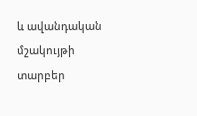և ավանդական մշակույթի տարբեր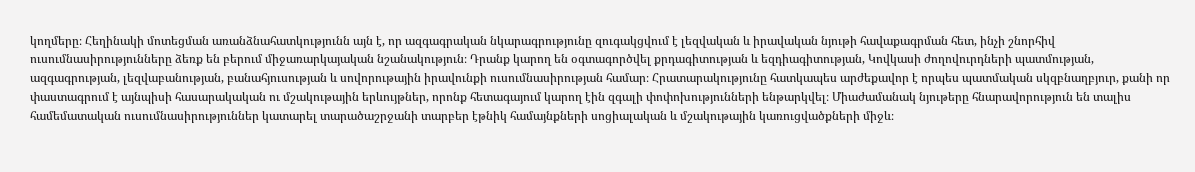կողմերը։ Հեղինակի մոտեցման առանձնահատկությունն այն է, որ ազգագրական նկարագրությունը զուգակցվում է լեզվական և իրավական նյութի հավաքագրման հետ, ինչի շնորհիվ ուսումնասիրությունները ձեռք են բերում միջառարկայական նշանակություն։ Դրանք կարող են օգտագործվել քրդագիտության և եզդիագիտության, Կովկասի ժողովուրդների պատմության, ազգագրության, լեզվաբանության, բանահյուսության և սովորութային իրավունքի ուսումնասիրության համար։ Հրատարակությունը հատկապես արժեքավոր է որպես պատմական սկզբնաղբյուր, քանի որ փաստագրում է այնպիսի հասարակական ու մշակութային երևույթներ, որոնք հետագայում կարող էին զգալի փոփոխությունների ենթարկվել։ Միաժամանակ նյութերը հնարավորություն են տալիս համեմատական ուսումնասիրություններ կատարել տարածաշրջանի տարբեր էթնիկ համայնքների սոցիալական և մշակութային կառուցվածքների միջև։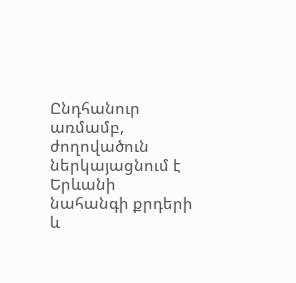Ընդհանուր առմամբ, ժողովածուն ներկայացնում է Երևանի նահանգի քրդերի և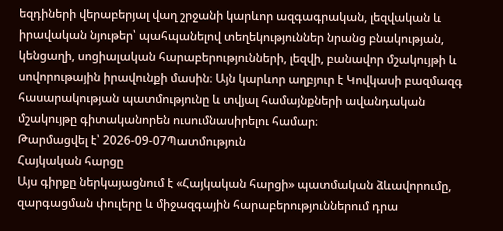եզդիների վերաբերյալ վաղ շրջանի կարևոր ազգագրական, լեզվական և իրավական նյութեր՝ պահպանելով տեղեկություններ նրանց բնակության, կենցաղի, սոցիալական հարաբերությունների, լեզվի, բանավոր մշակույթի և սովորութային իրավունքի մասին։ Այն կարևոր աղբյուր է Կովկասի բազմազգ հասարակության պատմությունը և տվյալ համայնքների ավանդական մշակույթը գիտականորեն ուսումնասիրելու համար։
Թարմացվել է՝ 2026-09-07Պատմություն
Հայկական հարցը
Այս գիրքը ներկայացնում է «Հայկական հարցի» պատմական ձևավորումը, զարգացման փուլերը և միջազգային հարաբերություններում դրա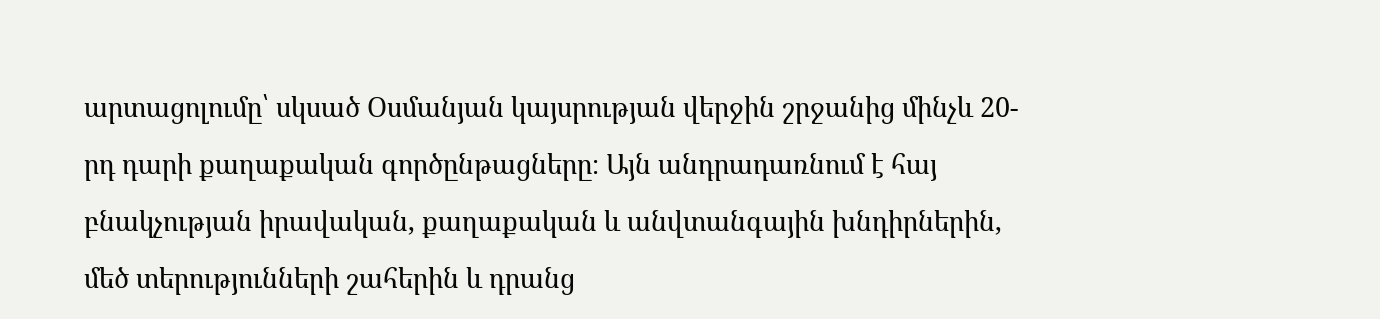արտացոլումը՝ սկսած Օսմանյան կայսրության վերջին շրջանից մինչև 20-րդ դարի քաղաքական գործընթացները։ Այն անդրադառնում է հայ բնակչության իրավական, քաղաքական և անվտանգային խնդիրներին, մեծ տերությունների շահերին և դրանց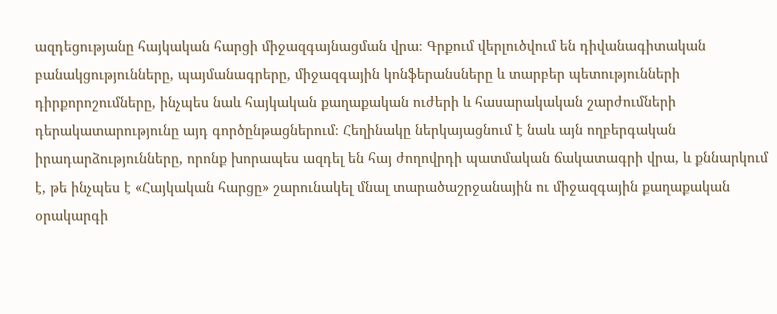ազդեցությանը հայկական հարցի միջազգայնացման վրա։ Գրքում վերլուծվում են դիվանագիտական բանակցությունները, պայմանագրերը, միջազգային կոնֆերանսները և տարբեր պետությունների դիրքորոշումները, ինչպես նաև հայկական քաղաքական ուժերի և հասարակական շարժումների դերակատարությունը այդ գործընթացներում։ Հեղինակը ներկայացնում է նաև այն ողբերգական իրադարձությունները, որոնք խորապես ազդել են հայ ժողովրդի պատմական ճակատագրի վրա, և քննարկում է, թե ինչպես է «Հայկական հարցը» շարունակել մնալ տարածաշրջանային ու միջազգային քաղաքական օրակարգի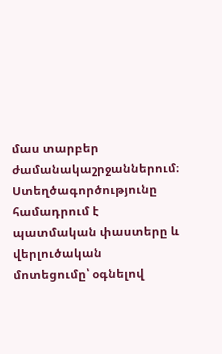մաս տարբեր ժամանակաշրջաններում։ Ստեղծագործությունը համադրում է պատմական փաստերը և վերլուծական մոտեցումը՝ օգնելով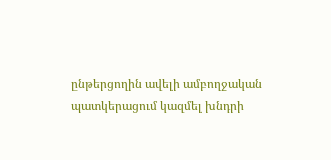ընթերցողին ավելի ամբողջական պատկերացում կազմել խնդրի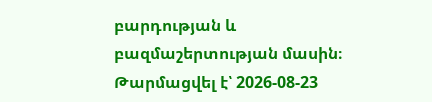բարդության և բազմաշերտության մասին։
Թարմացվել է՝ 2026-08-23